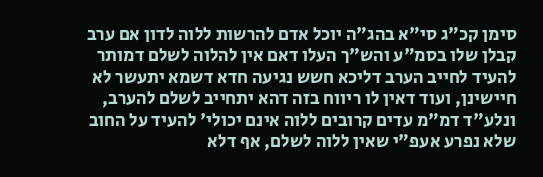סימן קכ"ג סי"א בהג"ה יוכל אדם להרשות ללוה לדון אם ערב קבלן שלו בסמ"ע והש"ך העלו דאם אין להלוה לשלם דמותר להעיד לחייב הערב דליכא חשש נגיעה חדא דשמא יתעשר לא חיישינן, ועוד דאין לו ריווח בזה דהא יתחייב לשלם להערב, ונלע"ד דמ"מ עדים קרובים ללוה אינם יכולי' להעיד על החוב שלא נפרע אעפ"י שאין ללוה לשלם, אף דלא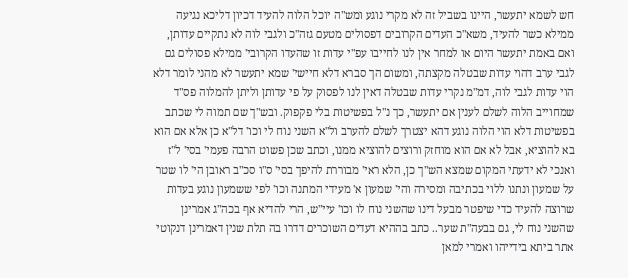חש לשמא יתעשר, היינו בשביל זה לא מקרי נוגע ומש"ה יוכל הלוה להעיד דכיון דליכא נגיעה ממילא כשר להעיד, משא"כ העדים הקרובים דפסולים מטעם גזה"כ ולגבי לוה לא נתקיים עדותן, ואם באמת יתעשר היום או למחר אין לנו לחייבו עפ"י עדות זו שהעדו הקרובי' ממילא פסולים גם לגבי ערב דהוי עדות שבטלה מקצתה, ומשום הך סברא דלא חיישי' שמא יתעשר לא מהני לומר דלא הוי עדות לגבי לוה, דמ"מ נקרי עדות שבטלה דאין לנו לפסוק על פי עדותן וליתן להמלוה פס"ד שמחוייב הלוה לשלם לענין אם יתעשר, כך נ"ל בפשיטות בלי פקפוק. ובש"ך שם תמוה לי שכתב בפשיטות דלא הוי הלוה נוגע דהא יצטרך לשלם להערב ול"א השני נוח לי וכו' דל"א כן אלא אם הוא בא להוציא, אבל לא אם הוא מוחזק ורוצים להוציא ממנו, וכתב שכן פשוט הרבה פעמי' בסי' ל"ז ואנכי לא ידעתי המקום שמצא הש"ך כן, הלא ראי' מבוררת להיפך בסי' ס"ו סכ"ב ראובן הי' לו שטר על שמעון ונתנו ללוי בכתיבה ומסירה והי' שמעון א' מעידי המתנה וכו' לפי ששמעון נוגע בעדות שרוצה להעיד כדי שיפטר מבעל דינו שהשני נוח לו וכו' עיי"ש, הרי להדיא אף בכה"ג אמרינן שהשני נוח לי, גם בבעה"ת שער.. כתב בההיא דעדים השוכרים דדרו בה תלת שנין דאמרינן דנקוטי אתר ביתא בידייהו ואמרי למאן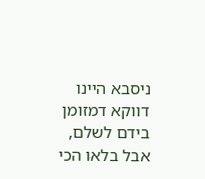ניסבא היינו דווקא דמזומן בידם לשלם, אבל בלאו הכי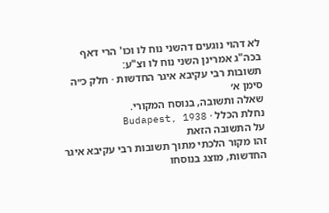לא דהוי נוגעים דהשני נוח לו וכו' הרי דאף בכה"ג אמרינן השני נוח לו וצ"ע:
תשובות רבי עקיבא איגר החדשות · חלק כ״ה סימן א׳
שאלה ותשובה, בנוסח המקורי.
נחלת הכלל · Budapest, 1938
על התשובה הזאת
זהו מקור הלכתי מתוך תשובות רבי עקיבא איגר החדשות, מוצג בנוסחו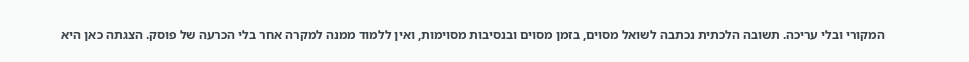המקורי ובלי עריכה. תשובה הלכתית נכתבה לשואל מסוים, בזמן מסוים ובנסיבות מסוימות, ואין ללמוד ממנה למקרה אחר בלי הכרעה של פוסק. הצגתה כאן היא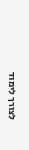לצורך לימוד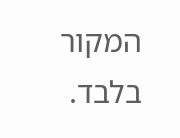המקור בלבד.